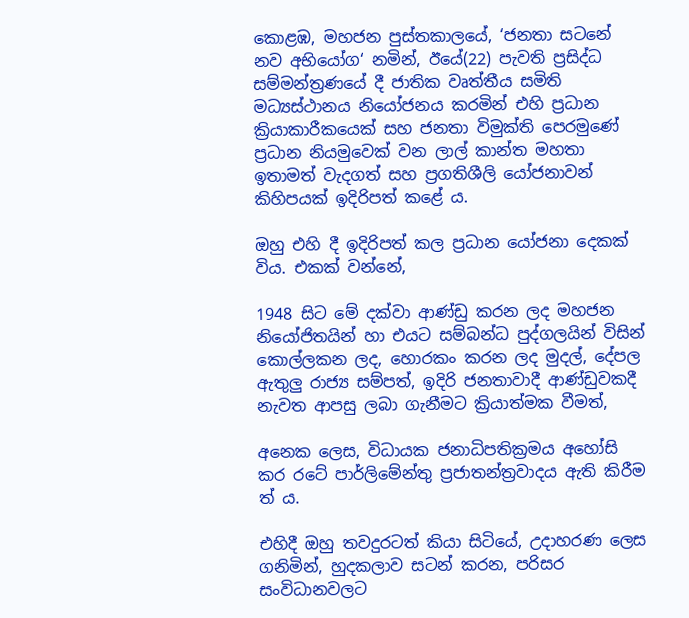කොළඹ, මහජන පුස්තකාලයේ, ‘ජනතා සටනේ නව අභියෝග‘ නමින්, ඊයේ(22) පැවති ප්‍රසිද්ධ සම්මන්ත්‍රණයේ දී ජාතික වෘත්තීය සමිති මධ්‍යස්ථානය නියෝජනය කරමින් එහි ප්‍රධාන ක්‍රියාකාරීකයෙක් සහ ජනතා විමුක්ති පෙරමුණේ ප්‍රධාන නියමුවෙක් වන ලාල් කාන්ත මහතා ඉතාමත් වැදගත් සහ ප්‍රගතිශීලි යෝජනාවන් කිහිපයක් ඉදිරිපත් කළේ ය.

ඔහු එහි දී ඉදිරිපත් කල ප්‍රධාන යෝජනා දෙකක් විය. එකක් වන්නේ,

1948 සිට මේ දක්වා ආණ්ඩු කරන ලද මහජන නියෝජිතයින් හා එයට සම්බන්ධ පුද්ගලයින් විසින් කොල්ලකන ලද, හොරකං කරන ලද මුදල්, දේපල ඇතුලු රාජ්‍ය සම්පත්, ඉදිරි ජනතාවාදී ආණ්ඩුවකදී නැවත ආපසු ලබා ගැනීමට ක්‍රියාත්මක වීමත්,

අනෙක ලෙස, විධායක ජනාධිපතික්‍රමය අහෝසි කර රටේ පාර්ලිමේන්තු ප්‍රජාතන්ත්‍රවාදය ඇති කිරීම ත් ය.

එහිදී ඔහු තවදුරටත් කියා සිටියේ, උදාහරණ ලෙස ගනිමින්, හුදකලාව සටන් කරන, පරිසර සංවිධානවලට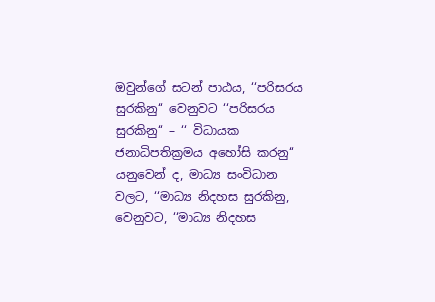ඔවුන්ගේ සටන් පාඨය, ‘‘පරිසරය සුරකිනු‘‘ වෙනුවට ‘‘පරිසරය සුරකිනු‘‘ – ‘‘ විධායක ජනාධිපතික්‍රමය අහෝසි කරනු‘‘ යනුවෙන් ද, මාධ්‍ය සංවිධාන වලට, ‘‘මාධ්‍ය නිදහස සුරකිනු, වෙනුවට, ‘‘මාධ්‍ය නිදහස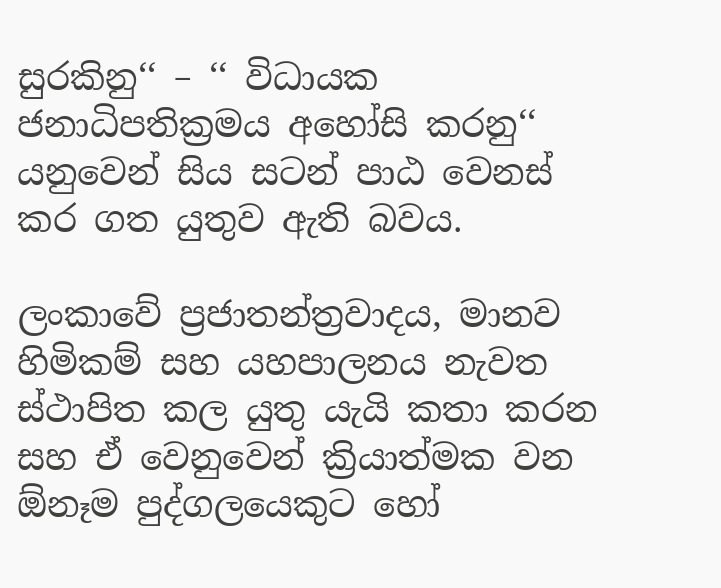සුරකිනු‘‘ – ‘‘ විධායක ජනාධිපතික්‍රමය අහෝසි කරනු‘‘ යනුවෙන් සිය සටන් පාඨ වෙනස් කර ගත යුතුව ඇති බවය.

ලංකාවේ ප්‍රජාතන්ත්‍රවාදය, මානව හිමිකම් සහ යහපාලනය නැවත ස්ථාපිත කල යුතු යැයි කතා කරන සහ ඒ වෙනුවෙන් ක්‍රියාත්මක වන ඕනෑම පුද්ගලයෙකුට හෝ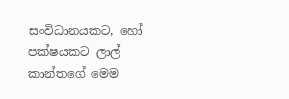සංවිධානයකට, හෝ පක්ෂයකට ලාල් කාන්තගේ මෙම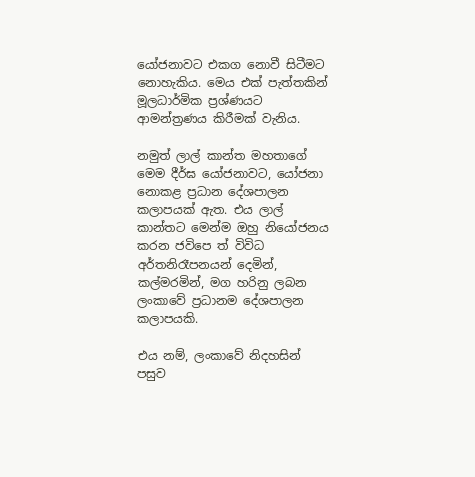යෝජනාවට එකග නොවී සිටීමට නොහැකිය. මෙය එක් පැත්තකින් මූලධාර්මික ප්‍රශ්ණයට ආමන්ත්‍රණය කිරීමක් වැනිය.

නමුත් ලාල් කාන්ත මහතාගේ මෙම දීර්ඝ යෝජනාවට, යෝජනා නොකළ ප්‍රධාන දේශපාලන කලාපයක් ඇත. එය ලාල් කාන්තට මෙන්ම ඔහු නියෝජනය කරන ජවිපෙ ත් විවිධ අර්තනිරෑපනයන් දෙමින්, කල්මරමින්, මග හරිනු ලබන ලංකාවේ ප්‍රධානම දේශපාලන කලාපයකි.

එය නම්, ලංකාවේ නිදහසින් පසුව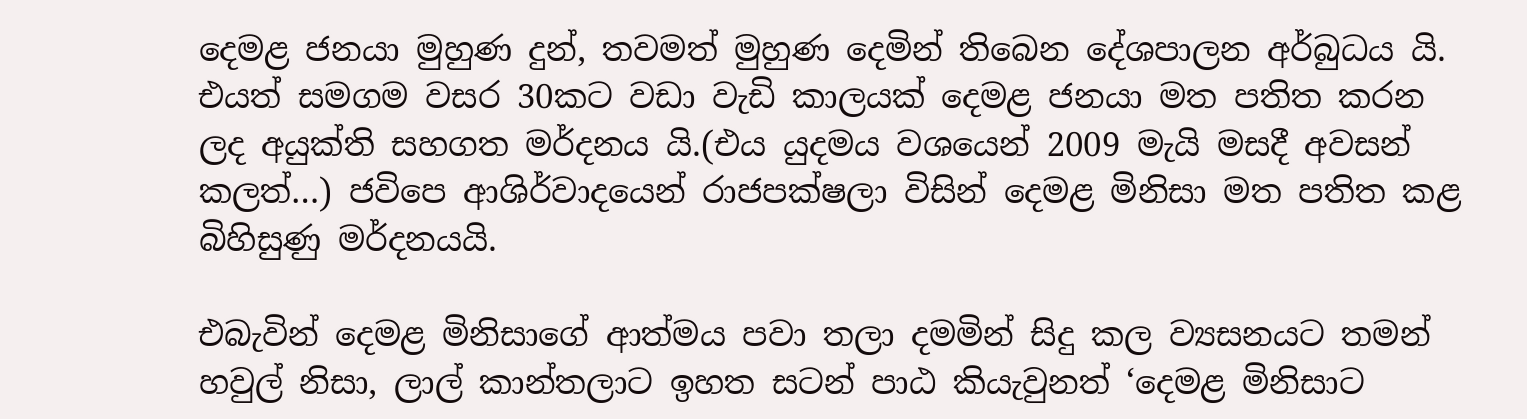දෙමළ ජනයා මුහුණ දුන්, තවමත් මුහුණ දෙමින් තිබෙන දේශපාලන අර්බුධය යි. එයත් සමගම වසර 30කට වඩා වැඩි කාලයක් දෙමළ ජනයා මත පතිත කරන ලද අයුක්ති සහගත මර්දනය යි.(එය යුදමය වශයෙන් 2009 මැයි මසදී අවසන් කලත්…) ජවිපෙ ආශිර්වාදයෙන් රාජපක්ෂලා විසින් දෙමළ මිනිසා මත පතිත කළ බිහිසුණු මර්දනයයි.

එබැවින් දෙමළ මිනිසාගේ ආත්මය පවා තලා දමමින් සිදු කල ව්‍යසනයට තමන් හවුල් නිසා, ලාල් කාන්තලාට ඉහත සටන් පාඨ කියැවුනත් ‘දෙමළ මිනිසාට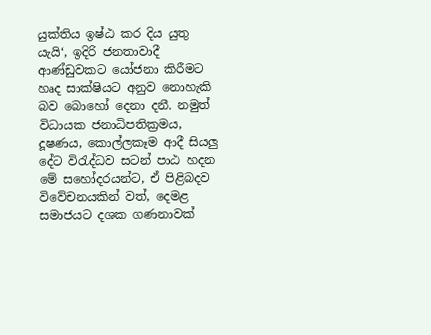යුක්තිය ඉෂ්ඨ කර දිය යුතු යැයි‘, ඉදිරි ජනතාවාදී ආණ්ඩුවකට යෝජනා කිරීමට හෘද සාක්ෂියට අනුව නොහැකි බව බොහෝ දෙනා දනී. නමුත් විධායක ජනාධිපතික්‍රමය, දූෂණය, කොල්ලකෑම ආදී සියලු දේට විරැද්ධව සටන් පාඨ හදන මේ සහෝදරයන්ට, ඒ පිළිබදව විවේචනයකින් වත්, දෙමළ සමාජයට දශක ගණනාවක්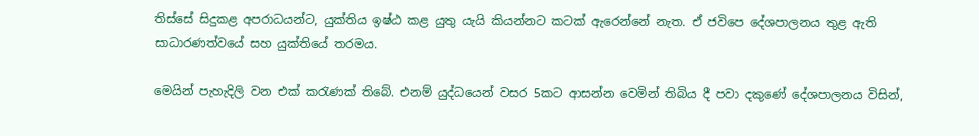තිස්සේ සිදුකළ අපරාධයන්ට, යුක්තිය ඉෂ්ඨ කළ යුතු යැයි කියන්නට කටක් ඇරෙන්නේ නැත. ඒ ජවිපෙ දේශපාලනය තුළ ඇති සාධාරණත්වයේ සහ යුක්තියේ තරමය.

මෙයින් පැහැදිලි වන එක් කරැණක් තිබේ. එනම් යුද්ධයෙන් වසර 5කට ආසන්න වෙමින් තිබිය දී පවා දකුණේ දේශපාලනය විසින්,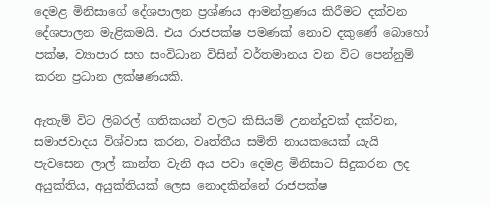දෙමළ මිනිසාගේ දේශපාලන ප්‍රශ්ණය ආමන්ත්‍රණය කිරීමට දක්වන දේශපාලන මැළිකමයි. එය රාජපක්ෂ පමණක් නොව දකුණේ බොහෝ පක්ෂ, ව්‍යාපාර සහ සංවිධාන විසින් වර්තමානය වන විට පෙන්නුම් කරන ප්‍රධාන ලක්ෂණයකි.

ඇතැම් විට ලිබරල් ගතිකයන් වලට කිසියම් උනන්දුවක් දක්වන, සමාජවාදය විශ්වාස කරන, වෘත්තීය සමිති නායකයෙක් යැයි පැවසෙන ලාල් කාන්ත වැනි අය පවා දෙමළ මිනිසාට සිදුකරන ලද අයුක්තිය, අයුක්තියක් ලෙස නොදකින්නේ රාජපක්ෂ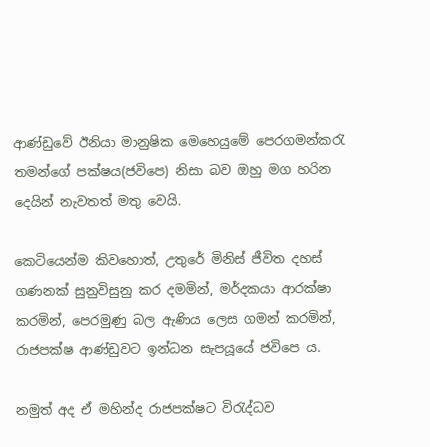ආණ්ඩුවේ ඊනියා මානුෂික මෙහෙයුමේ පෙරගමන්කරැ තමන්ගේ පක්ෂය(ජවිපෙ) නිසා බව ඔහු මග හරින දෙයින් නැවතත් මතු වෙයි.

කෙටියෙන්ම කිවහොත්, උතුරේ මිනිස් ජීවිත දහස් ගණනක් සුනුවිසුනු කර දමමින්, මර්දකයා ආරක්ෂා කරමින්, පෙරමුණු බල ඇණිය ලෙස ගමන් කරමින්, රාජපක්ෂ ආණ්ඩුවට ඉන්ධන සැපයූයේ ජවිපෙ ය.

නමුත් අද ඒ මහින්ද රාජපක්ෂට විරැද්ධව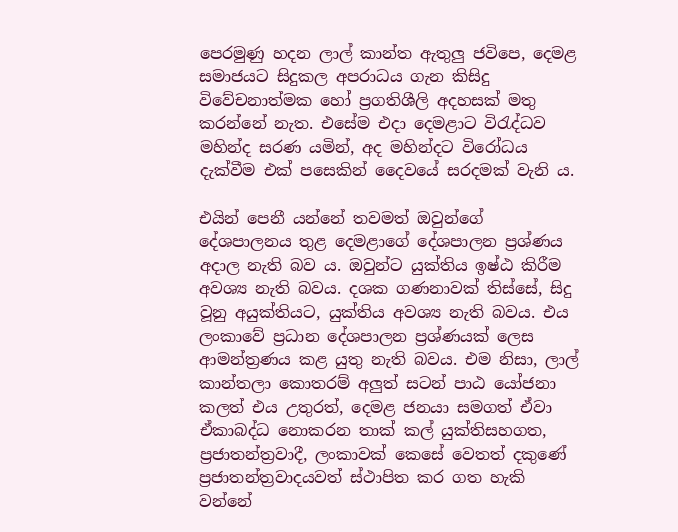පෙරමුණු හදන ලාල් කාන්ත ඇතුලු ජවිපෙ, දෙමළ සමාජයට සිදුකල අපරාධය ගැන කිසිදු විවේචනාත්මක හෝ ප්‍රගතිශීලි අදහසක් මතු කරන්නේ නැත. එසේම එදා දෙමළාට විරැද්ධව මහින්ද සරණ යමින්, අද මහින්දට වි‍රෝධය දැක්වීම එක් පසෙකින් දෛවයේ සරදමක් වැනි ය.

එයින් පෙනී යන්නේ තවමත් ඔවුන්ගේ දේශපාලනය තුළ දෙමළාගේ දේශපාලන ප්‍රශ්ණය අදාල නැති බව ය. ඔවුන්ට යුක්තිය ඉෂ්ඨ කිරීම අවශ්‍ය නැති බවය. දශක ගණනාවක් තිස්සේ, සිදු වූනු අයුක්තියට, යුක්තිය අවශ්‍ය නැති බවය. එය ලංකාවේ ප්‍රධාන දේශපාලන ප්‍රශ්ණයක් ලෙස ආමන්ත්‍රණය කළ යුතු නැති බවය. එම නිසා, ලාල් කාන්තලා කොතරම් අලුත් සටන් පාඨ යෝජනා කලත් එය උතුරත්, දෙමළ ජනයා සමගත් ඒවා ඒකාබද්ධ නොකරන තාක් කල් යුක්තිසහගත, ප්‍රජාතන්ත්‍රවාදී, ලංකාවක් කෙසේ වෙතත් දකුණේ ප්‍රජාතන්ත්‍රවාදයවත් ස්ථාපිත කර ගත හැකි වන්නේ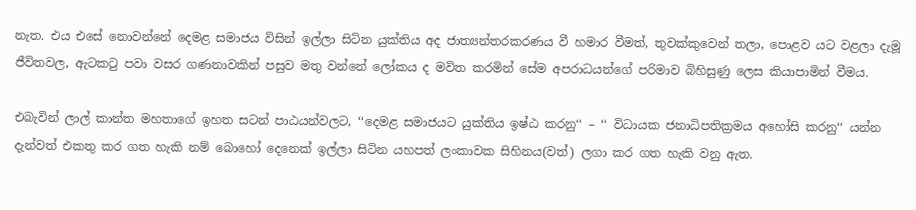නැත. එය එසේ නොවන්නේ දෙමළ සමාජය විසින් ඉල්ලා සිටින යුක්තිය අද ජාත්‍යන්තරකරණය වී හමාර වීමත්, තුවක්කුවෙන් තලා, පොළව යට වළලා දැමූ ජීවිතවල, ඇටකටු පවා වසර ගණනාවකින් පසුව මතු වන්නේ ලෝකය ද මවිත කරමින් සේම අපරාධයන්ගේ පරිමාව බිහිසුණු ලෙස කියාපාමින් වීමය.

එබැවින් ලාල් කාන්ත මහතාගේ ඉහත සටන් පාඨයන්වලට, ‘‘දෙමළ සමාජයට යුක්තිය ඉෂ්ඨ කරනු‘‘ – ‘‘ විධායක ජනාධිපතික්‍රමය අහෝසි කරනු‘‘ යන්න දැන්වත් එකතු කර ගත හැකි නම් බොහෝ දෙනෙක් ඉල්ලා සිටින යහපත් ලංකාවක සිහිනය(වත්) ලගා කර ගත හැකි වනු ඇත.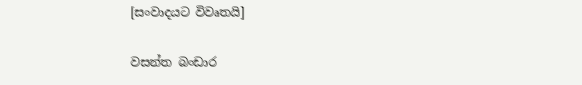[සංවාදයට විවෘතයි]

වසන්ත බංඩාර